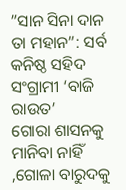”ସାନ ସିନା ଦାନ ତା ମହାନ”: ସର୍ବ କନିଷ୍ଠ ସହିଦ ସଂଗ୍ରାମୀ ‘ବାଜି ରାଉତ’
ଗୋରା ଶାସନକୁ ମାନିବା ନାହିଁ ,ଗୋଳା ବାରୁଦକୁ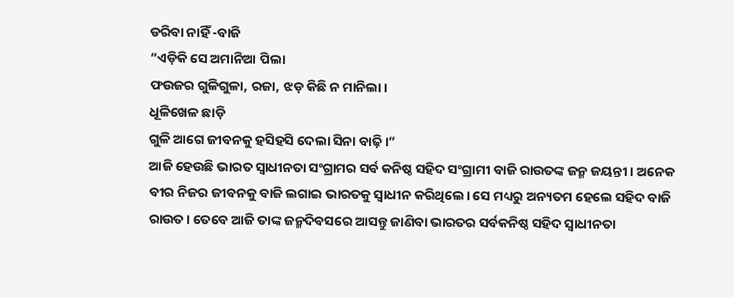ଡରିବା ନାହିଁ -ବାଜି
”ଏଡ଼ିକି ସେ ଅମାନିଆ ପିଲା
ଫଉଜର ଗୁଳିଗୁଳା, ରଜା, ଝଡ଼ କିଛି ନ ମାନିଲା।
ଧୂଳିଖେଳ ଛାଡ଼ି
ଗୁଳି ଆଗେ ଜୀବନକୁ ହସିହସି ଦେଲା ସିନା ବାଢ଼ି ।”
ଆଜି ହେଉଛି ଭାରତ ସ୍ୱାଧୀନତା ସଂଗ୍ରାମର ସର୍ବ କନିଷ୍ଠ ସହିଦ ସଂଗ୍ରାମୀ ବାଜି ରାଉତଙ୍କ ଜନ୍ମ ଜୟନ୍ତୀ। ଅନେକ ବୀର ନିଜର ଜୀବନକୁ ବାଜି ଲଗାଇ ଭାରତକୁ ସ୍ୱାଧୀନ କରିଥିଲେ। ସେ ମଧ୍ୟରୁ ଅନ୍ୟତମ ହେଲେ ସହିଦ ବାଜି ରାଉତ। ତେବେ ଆଜି ତାଙ୍କ ଜନ୍ମଦିବସରେ ଆସନ୍ତୁ ଜାଣିବା ଭାରତର ସର୍ବକନିଷ୍ଠ ସହିଦ ସ୍ୱାଧୀନତା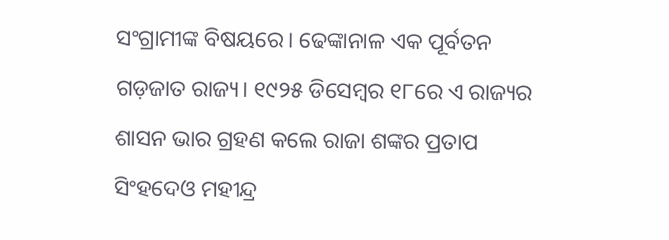ସଂଗ୍ରାମୀଙ୍କ ବିଷୟରେ। ଢେଙ୍କାନାଳ ଏକ ପୂର୍ବତନ ଗଡ଼ଜାତ ରାଜ୍ୟ। ୧୯୨୫ ଡିସେମ୍ବର ୧୮ରେ ଏ ରାଜ୍ୟର ଶାସନ ଭାର ଗ୍ରହଣ କଲେ ରାଜା ଶଙ୍କର ପ୍ରତାପ ସିଂହଦେଓ ମହୀନ୍ଦ୍ର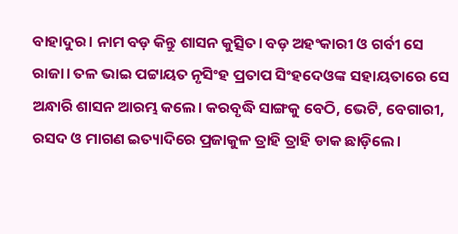ବାହାଦୁର। ନାମ ବଡ଼ କିନ୍ତୁ ଶାସନ କୁତ୍ସିତ। ବଡ଼ ଅହଂକାରୀ ଓ ଗର୍ବୀ ସେ ରାଜା। ତଳ ଭାଇ ପଟ୍ଟାୟତ ନୃସିଂହ ପ୍ରତାପ ସିଂହଦେଓଙ୍କ ସହାୟତାରେ ସେ ଅନ୍ଧାରି ଶାସନ ଆରମ୍ଭ କଲେ। କରବୃଦ୍ଧି ସାଙ୍ଗକୁ ବେଠି, ଭେଟି, ବେଗାରୀ, ରସଦ ଓ ମାଗଣ ଇତ୍ୟାଦିରେ ପ୍ରଜାକୁଳ ତ୍ରାହି ତ୍ରାହି ଡାକ ଛାଡ଼ିଲେ।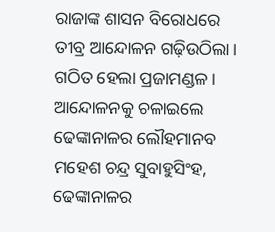ରାଜାଙ୍କ ଶାସନ ବିରୋଧରେ ତୀବ୍ର ଆନ୍ଦୋଳନ ଗଢ଼ିଉଠିଲା। ଗଠିତ ହେଲା ପ୍ରଜାମଣ୍ଡଳ। ଆନ୍ଦୋଳନକୁ ଚଳାଇଲେ ଢେଙ୍କାନାଳର ଲୌହମାନବ ମହେଶ ଚନ୍ଦ୍ର ସୁବାହୁସିଂହ, ଢେଙ୍କାନାଳର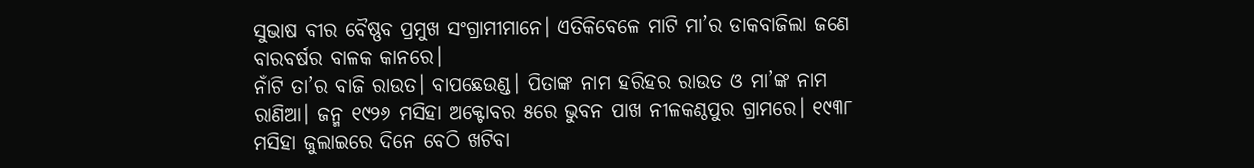ସୁଭାଷ ବୀର ବୈଷ୍ଣବ ପ୍ରମୁଖ ସଂଗ୍ରାମୀମାନେ। ଏତିକିବେଳେ ମାଟି ମା’ର ଡାକବାଜିଲା ଜଣେ ବାରବର୍ଷର ବାଳକ କାନରେ।
ନାଁଟି ତା’ର ବାଜି ରାଉତ। ବାପଛେଉଣ୍ଡ। ପିତାଙ୍କ ନାମ ହରିହର ରାଉତ ଓ ମା’ଙ୍କ ନାମ ରାଣିଆ। ଜନ୍ମ ୧୯୨୬ ମସିହା ଅକ୍ଟୋବର ୫ରେ ଭୁବନ ପାଖ ନୀଳକଣ୍ଠପୁର ଗ୍ରାମରେ। ୧୯୩୮ ମସିହା ଜୁଲାଇରେ ଦିନେ ବେଠି ଖଟିବା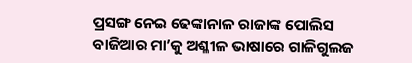ପ୍ରସଙ୍ଗ ନେଇ ଢେଙ୍କାନାଳ ରାଜାଙ୍କ ପୋଲିସ ବାଜିଆର ମା’କୁ ଅଶ୍ଳୀଳ ଭାଷାରେ ଗାଳିଗୁଲଜ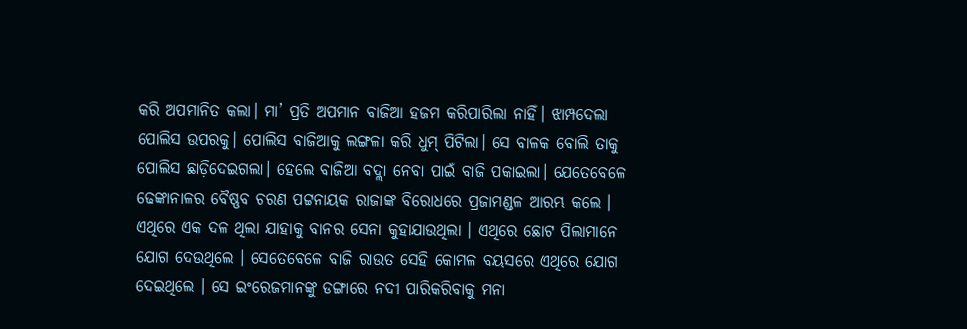କରି ଅପମାନିତ କଲା। ମା’ ପ୍ରତି ଅପମାନ ବାଜିଆ ହଜମ କରିପାରିଲା ନାହିଁ। ଝାମ୍ପଦେଲା ପୋଲିସ ଉପରକୁ। ପୋଲିସ ବାଜିଆକୁ ଲଙ୍ଗଳା କରି ଧୁମ୍ ପିଟିଲା। ସେ ବାଳକ ବୋଲି ତାକୁ ପୋଲିସ ଛାଡ଼ିଦେଇଗଲା। ହେଲେ ବାଜିଆ ବଦ୍ଲା ନେବା ପାଇଁ ବାଜି ପକାଇଲା। ଯେତେବେଳେ ଢେଙ୍କାନାଳର ବୈଷ୍ଣବ ଚରଣ ପଟ୍ଟନାୟକ ରାଜାଙ୍କ ବିରୋଧରେ ପ୍ରଜାମଣ୍ଡଳ ଆରମ୍ଭ କଲେ । ଏଥିରେ ଏକ ଦଳ ଥିଲା ଯାହାକୁ ବାନର ସେନା କୁହାଯାଉଥିଲା । ଏଥିରେ ଛୋଟ ପିଲାମାନେ ଯୋଗ ଦେଉଥିଲେ । ସେତେବେଳେ ବାଜି ରାଉତ ସେହି କୋମଳ ବୟସରେ ଏଥିରେ ଯୋଗ ଦେଇଥିଲେ । ସେ ଇଂରେଜମାନଙ୍କୁ ଡଙ୍ଗାରେ ନଦୀ ପାରିକରିବାକୁ ମନା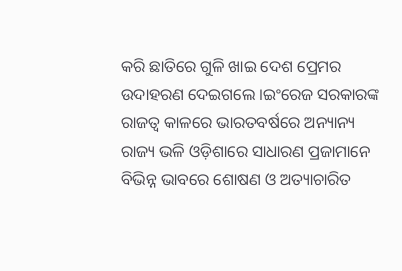କରି ଛାତିରେ ଗୁଳି ଖାଇ ଦେଶ ପ୍ରେମର ଉଦାହରଣ ଦେଇଗଲେ ।ଇଂରେଜ ସରକାରଙ୍କ ରାଜତ୍ୱ କାଳରେ ଭାରତବର୍ଷରେ ଅନ୍ୟାନ୍ୟ ରାଜ୍ୟ ଭଳି ଓଡ଼ିଶାରେ ସାଧାରଣ ପ୍ରଜାମାନେ ବିଭିନ୍ନ ଭାବରେ ଶୋଷଣ ଓ ଅତ୍ୟାଚାରିତ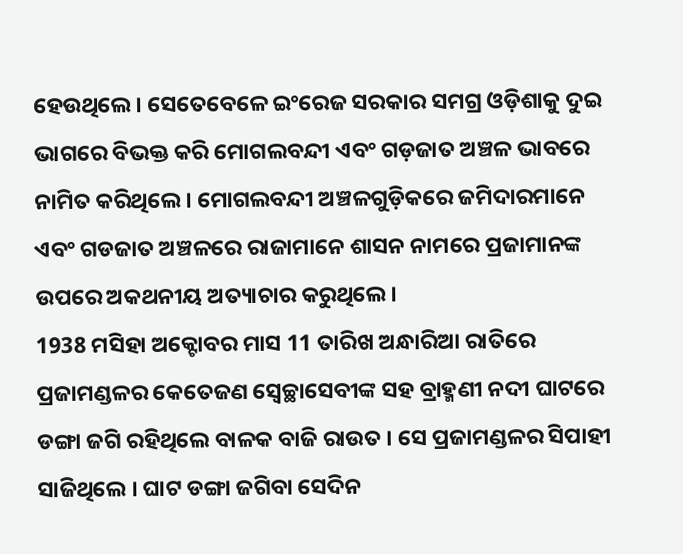ହେଉଥିଲେ । ସେତେବେଳେ ଇଂରେଜ ସରକାର ସମଗ୍ର ଓଡ଼ିଶାକୁ ଦୁଇ ଭାଗରେ ବିଭକ୍ତ କରି ମୋଗଲବନ୍ଦୀ ଏବଂ ଗଡ଼ଜାତ ଅଞ୍ଚଳ ଭାବରେ ନାମିତ କରିଥିଲେ । ମୋଗଲବନ୍ଦୀ ଅଞ୍ଚଳଗୁଡ଼ିକରେ ଜମିଦାରମାନେ ଏବଂ ଗଡଜାତ ଅଞ୍ଚଳରେ ରାଜାମାନେ ଶାସନ ନାମରେ ପ୍ରଜାମାନଙ୍କ ଉପରେ ଅକଥନୀୟ ଅତ୍ୟାଚାର କରୁଥିଲେ ।
1938 ମସିହା ଅକ୍ଟୋବର ମାସ 11 ତାରିଖ ଅନ୍ଧାରିଆ ରାତିରେ ପ୍ରଜାମଣ୍ଡଳର କେତେଜଣ ସ୍ୱେଚ୍ଛାସେବୀଙ୍କ ସହ ବ୍ରାହ୍ମଣୀ ନଦୀ ଘାଟରେ ଡଙ୍ଗା ଜଗି ରହିଥିଲେ ବାଳକ ବାଜି ରାଉତ । ସେ ପ୍ରଜାମଣ୍ଡଳର ସିପାହୀ ସାଜିଥିଲେ । ଘାଟ ଡଙ୍ଗା ଜଗିବା ସେଦିନ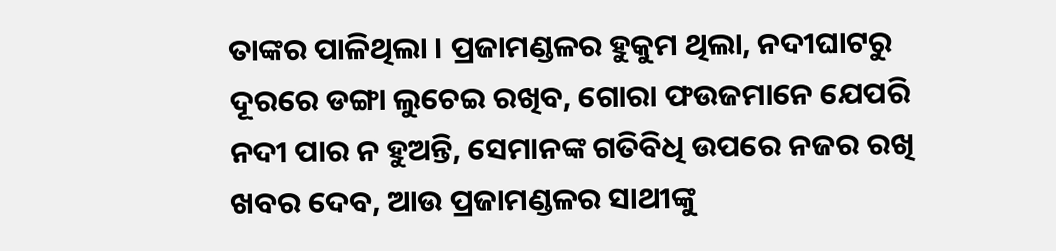ତାଙ୍କର ପାଳିଥିଲା । ପ୍ରଜାମଣ୍ଡଳର ହୁକୁମ ଥିଲା, ନଦୀଘାଟରୁ ଦୂରରେ ଡଙ୍ଗା ଲୁଚେଇ ରଖିବ, ଗୋରା ଫଉଜମାନେ ଯେପରି ନଦୀ ପାର ନ ହୁଅନ୍ତି, ସେମାନଙ୍କ ଗତିବିଧି ଉପରେ ନଜର ରଖି ଖବର ଦେବ, ଆଉ ପ୍ରଜାମଣ୍ଡଳର ସାଥୀଙ୍କୁ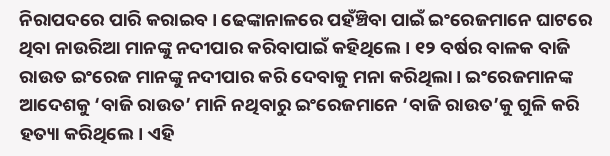ନିରାପଦରେ ପାରି କରାଇବ । ଢେଙ୍କାନାଳରେ ପହଁଞ୍ଚିବା ପାଇଁ ଇଂରେଜମାନେ ଘାଟରେ ଥିବା ନାଉରିଆ ମାନଙ୍କୁ ନଦୀପାର କରିବାପାଇଁ କହିଥିଲେ। ୧୨ ବର୍ଷର ବାଳକ ବାଜି ରାଉତ ଇଂରେଜ ମାନଙ୍କୁ ନଦୀପାର କରି ଦେବାକୁ ମନା କରିଥିଲା। ଇଂରେଜମାନଙ୍କ ଆଦେଶକୁ ‘ବାଜି ରାଉତ’ ମାନି ନଥିବାରୁ ଇଂରେଜମାନେ ‘ବାଜି ରାଉତ’କୁ ଗୁଳି କରି ହତ୍ୟା କରିଥିଲେ। ଏହି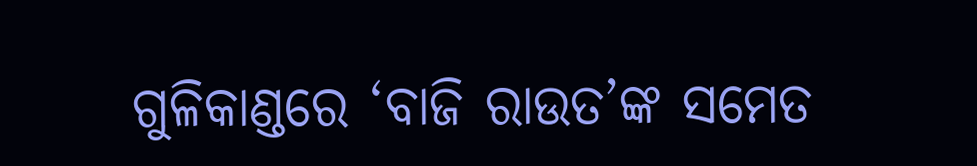ଗୁଳିକାଣ୍ଡରେ ‘ବାଜି ରାଉତ’ଙ୍କ ସମେତ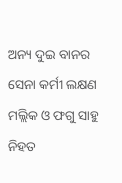ଅନ୍ୟ ଦୁଇ ବାନର ସେନା କର୍ମୀ ଲକ୍ଷଣ ମଲ୍ଲିକ ଓ ଫଗୁ ସାହୁ ନିହତ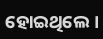ହୋଇଥିଲେ।